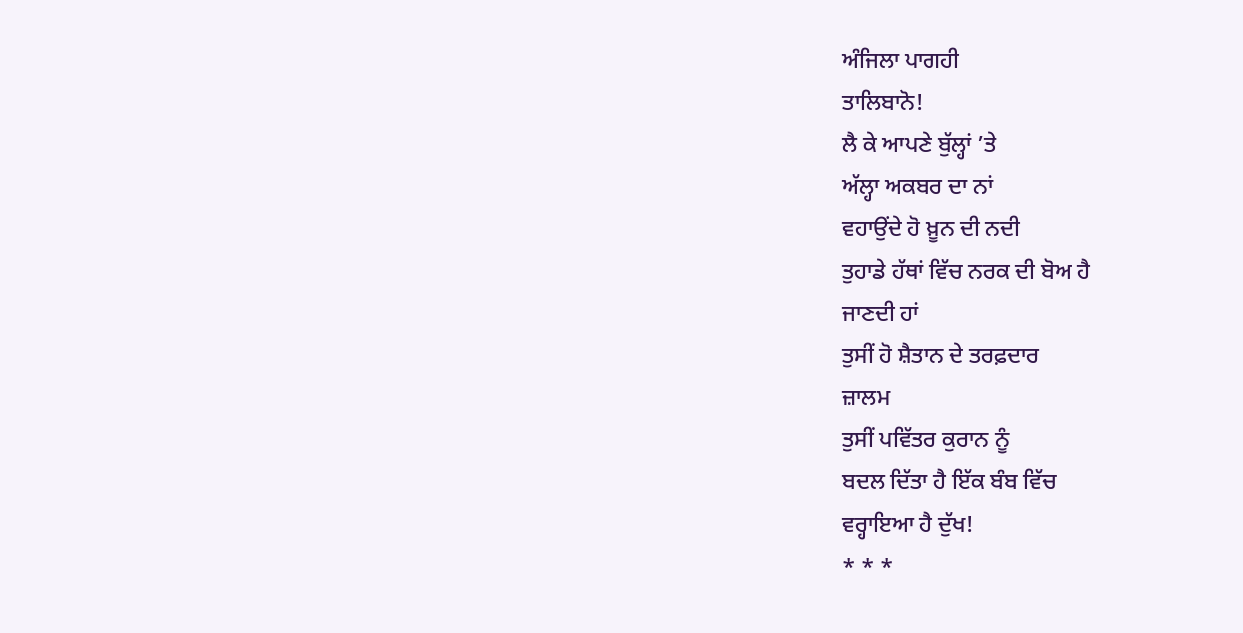ਅੰਜਿਲਾ ਪਾਗਹੀ
ਤਾਲਿਬਾਨੋ!
ਲੈ ਕੇ ਆਪਣੇ ਬੁੱਲ੍ਹਾਂ ’ਤੇ
ਅੱਲ੍ਹਾ ਅਕਬਰ ਦਾ ਨਾਂ
ਵਹਾਉਂਦੇ ਹੋ ਖ਼ੂਨ ਦੀ ਨਦੀ
ਤੁਹਾਡੇ ਹੱਥਾਂ ਵਿੱਚ ਨਰਕ ਦੀ ਬੋਅ ਹੈ
ਜਾਣਦੀ ਹਾਂ
ਤੁਸੀਂ ਹੋ ਸ਼ੈਤਾਨ ਦੇ ਤਰਫ਼ਦਾਰ
ਜ਼ਾਲਮ
ਤੁਸੀਂ ਪਵਿੱਤਰ ਕੁਰਾਨ ਨੂੰ
ਬਦਲ ਦਿੱਤਾ ਹੈ ਇੱਕ ਬੰਬ ਵਿੱਚ
ਵਰ੍ਹਾਇਆ ਹੈ ਦੁੱਖ!
* * *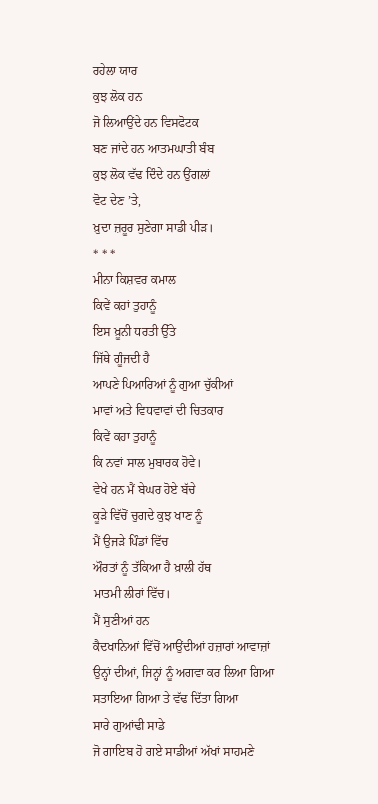ਰਹੇਲਾ ਯਾਰ
ਕੁਝ ਲੋਕ ਹਨ
ਜੋ ਲਿਆਉਂਦੇ ਹਨ ਵਿਸਫੋਟਕ
ਬਣ ਜਾਂਦੇ ਹਨ ਆਤਮਘਾਤੀ ਬੰਬ
ਕੁਝ ਲੋਕ ਵੱਢ ਦਿੰਦੇ ਹਨ ਉਂਗਲਾਂ
ਵੋਟ ਦੇਣ ’ਤੇ,
ਖ਼ੁਦਾ ਜ਼ਰੂਰ ਸੁਣੇਗਾ ਸਾਡੀ ਪੀੜ।
* * *
ਮੀਨਾ ਕਿਸ਼ਵਰ ਕਮਾਲ
ਕਿਵੇਂ ਕਹਾਂ ਤੁਹਾਨੂੰ
ਇਸ ਖ਼ੂਨੀ ਧਰਤੀ ਉੱਤੇ
ਜਿੱਥੇ ਗੂੰਜਦੀ ਹੈ
ਆਪਣੇ ਪਿਆਰਿਆਂ ਨੂੰ ਗੁਆ ਚੁੱਕੀਆਂ
ਮਾਵਾਂ ਅਤੇ ਵਿਧਵਾਵਾਂ ਦੀ ਚਿਤਕਾਰ
ਕਿਵੇਂ ਕਹਾ ਤੁਹਾਨੂੰ
ਕਿ ਨਵਾਂ ਸਾਲ ਮੁਬਾਰਕ ਹੋਵੇ।
ਵੇਖੇ ਹਨ ਮੈਂ ਬੇਘਰ ਹੋਏ ਬੱਚੇ
ਕੂੜੇ ਵਿੱਚੋਂ ਚੁਗਦੇ ਕੁਝ ਖਾਣ ਨੂੰ
ਮੈਂ ਉਜੜੇ ਪਿੰਡਾਂ ਵਿੱਚ
ਔਰਤਾਂ ਨੂੰ ਤੱਕਿਆ ਹੈ ਖ਼ਾਲੀ ਹੱਥ
ਮਾਤਮੀ ਲੀਰਾਂ ਵਿੱਚ।
ਮੈਂ ਸੁਣੀਆਂ ਹਨ
ਕੈਦਖਾਨਿਆਂ ਵਿੱਚੋਂ ਆਉਂਦੀਆਂ ਹਜ਼ਾਰਾਂ ਆਵਾਜ਼ਾਂ
ਉਨ੍ਹਾਂ ਦੀਆਂ, ਜਿਨ੍ਹਾਂ ਨੂੰ ਅਗਵਾ ਕਰ ਲਿਆ ਗਿਆ
ਸਤਾਇਆ ਗਿਆ ਤੇ ਵੱਢ ਦਿੱਤਾ ਗਿਆ
ਸਾਰੇ ਗੁਆਂਢੀ ਸਾਡੇ
ਜੋ ਗਾਇਬ ਹੋ ਗਏ ਸਾਡੀਆਂ ਅੱਖਾਂ ਸਾਹਮਣੇ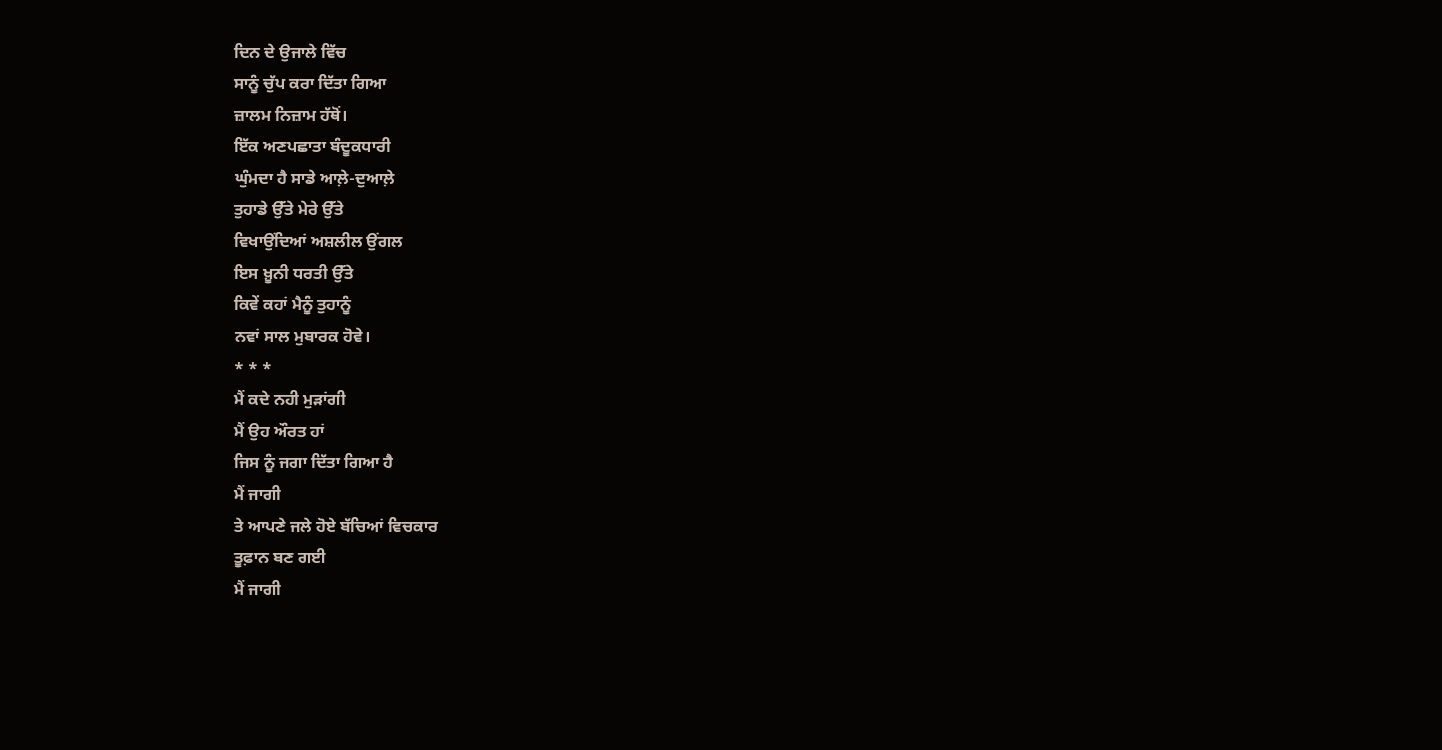ਦਿਨ ਦੇ ਉਜਾਲੇ ਵਿੱਚ
ਸਾਨੂੰ ਚੁੱਪ ਕਰਾ ਦਿੱਤਾ ਗਿਆ
ਜ਼ਾਲਮ ਨਿਜ਼ਾਮ ਹੱਥੋਂ।
ਇੱਕ ਅਣਪਛਾਤਾ ਬੰਦੂਕਧਾਰੀ
ਘੁੰਮਦਾ ਹੈ ਸਾਡੇ ਆਲ਼ੇ-ਦੁਆਲ਼ੇ
ਤੁਹਾਡੇ ਉੱਤੇ ਮੇਰੇ ਉੱਤੇ
ਵਿਖਾਉਂਦਿਆਂ ਅਸ਼ਲੀਲ ਉਂਗਲ
ਇਸ ਖ਼ੂਨੀ ਧਰਤੀ ਉੱਤੇ
ਕਿਵੇਂ ਕਹਾਂ ਮੈਨੂੰ ਤੁਹਾਨੂੰ
ਨਵਾਂ ਸਾਲ ਮੁਬਾਰਕ ਹੋਵੇ।
* * *
ਮੈਂ ਕਦੇ ਨਹੀ ਮੁੜਾਂਗੀ
ਮੈਂ ਉਹ ਔਰਤ ਹਾਂ
ਜਿਸ ਨੂੰ ਜਗਾ ਦਿੱਤਾ ਗਿਆ ਹੈ
ਮੈਂ ਜਾਗੀ
ਤੇ ਆਪਣੇ ਜਲੇ ਹੋਏ ਬੱਚਿਆਂ ਵਿਚਕਾਰ
ਤੂਫ਼ਾਨ ਬਣ ਗਈ
ਮੈਂ ਜਾਗੀ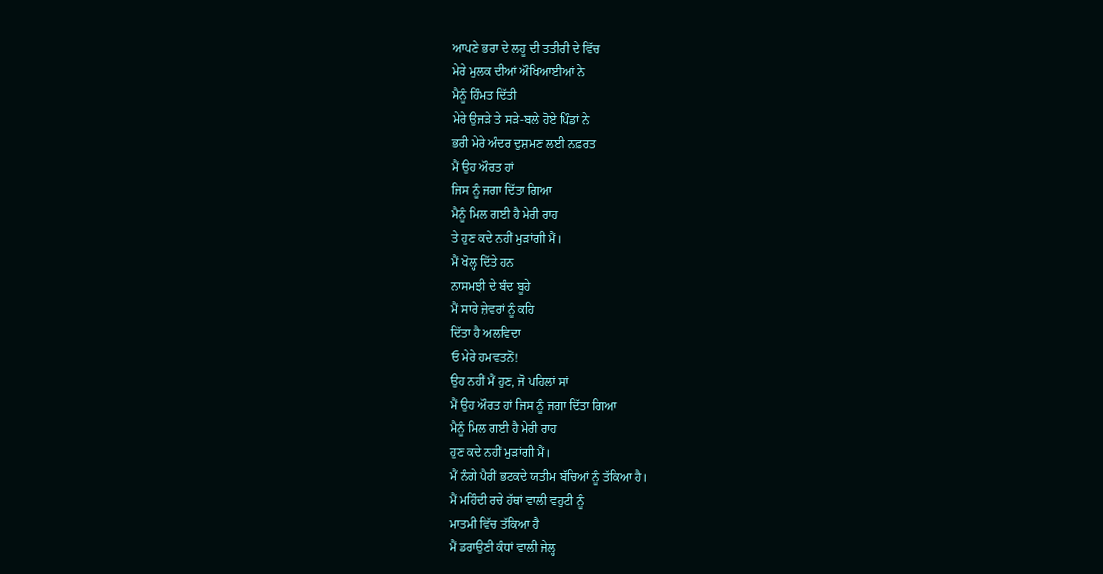ਆਪਣੇ ਭਰਾ ਦੇ ਲਹੂ ਦੀ ਤਤੀਰੀ ਦੇ ਵਿੱਚ
ਮੇਰੇ ਮੁਲਕ ਦੀਆਂ ਔਖਿਆਈਆਂ ਨੇ
ਮੈਨੂੰ ਹਿੰਮਤ ਦਿੱਤੀ
ਮੇਰੇ ਉਜੜੇ ਤੇ ਸੜੇ-ਬਲੇ ਹੋਏ ਪਿੰਡਾਂ ਨੇ
ਭਰੀ ਮੇਰੇ ਅੰਦਰ ਦੁਸ਼ਮਣ ਲਈ ਨਫ਼ਰਤ
ਮੈਂ ਉਹ ਔਰਤ ਹਾਂ
ਜਿਸ ਨੂੰ ਜਗਾ ਦਿੱਤਾ ਗਿਆ
ਮੈਨੂੰ ਮਿਲ ਗਈ ਹੈ ਮੇਰੀ ਰਾਹ
ਤੇ ਹੁਣ ਕਦੇ ਨਹੀਂ ਮੁੜਾਂਗੀ ਮੈਂ।
ਮੈਂ ਖੋਲ੍ਹ ਦਿੱਤੇ ਹਨ
ਨਾਸਮਝੀ ਦੇ ਬੰਦ ਬੂਹੇ
ਮੈਂ ਸਾਰੇ ਜ਼ੇਵਰਾਂ ਨੂੰ ਕਹਿ
ਦਿੱਤਾ ਹੈ ਅਲਵਿਦਾ
ਓ ਮੇਰੇ ਹਮਵਤਨੋਂ!
ਉਹ ਨਹੀਂ ਮੈਂ ਹੁਣ, ਜੋ ਪਹਿਲਾਂ ਸਾਂ
ਮੈਂ ਉਹ ਔਰਤ ਹਾਂ ਜਿਸ ਨੂੰ ਜਗਾ ਦਿੱਤਾ ਗਿਆ
ਮੈਨੂੰ ਮਿਲ ਗਈ ਹੈ ਮੇਰੀ ਰਾਹ
ਹੁਣ ਕਦੇ ਨਹੀਂ ਮੁੜਾਂਗੀ ਮੈਂ।
ਮੈਂ ਨੰਗੇ ਪੈਰੀਂ ਭਟਕਦੇ ਯਤੀਮ ਬੱਚਿਆਂ ਨੂੰ ਤੱਕਿਆ ਹੈ।
ਮੈਂ ਮਹਿੰਦੀ ਰਚੇ ਹੱਥਾਂ ਵਾਲੀ ਵਹੁਟੀ ਨੂੰ
ਮਾਤਮੀ ਵਿੱਚ ਤੱਕਿਆ ਹੈ
ਮੈਂ ਡਰਾਉਣੀ ਕੰਧਾਂ ਵਾਲੀ ਜੇਲ੍ਹ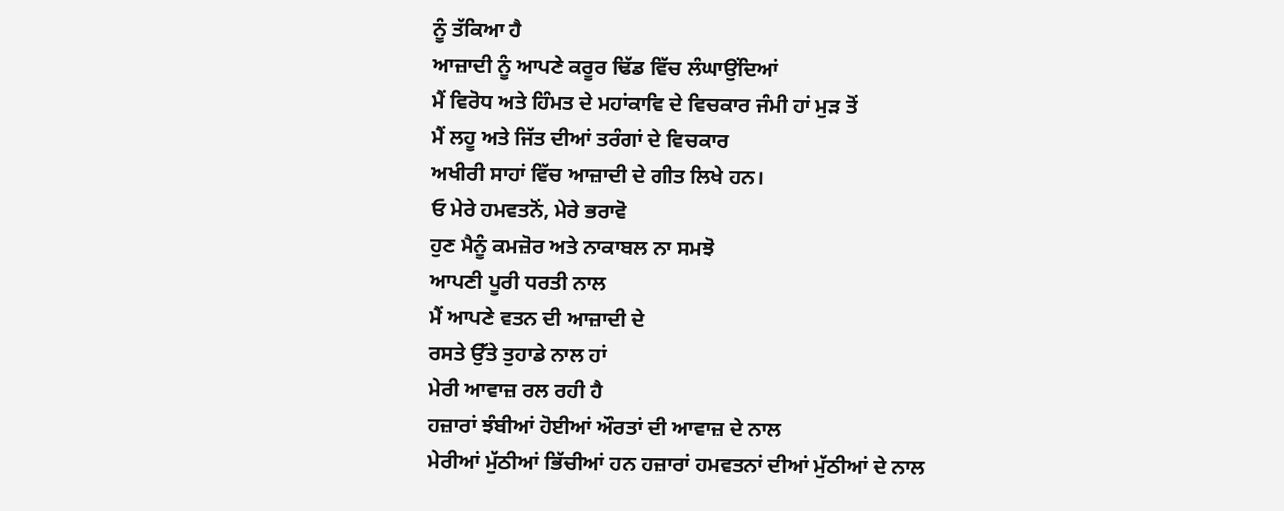ਨੂੰ ਤੱਕਿਆ ਹੈ
ਆਜ਼ਾਦੀ ਨੂੰ ਆਪਣੇ ਕਰੂਰ ਢਿੱਡ ਵਿੱਚ ਲੰਘਾਉਂਦਿਆਂ
ਮੈਂ ਵਿਰੋਧ ਅਤੇ ਹਿੰਮਤ ਦੇ ਮਹਾਂਕਾਵਿ ਦੇ ਵਿਚਕਾਰ ਜੰਮੀ ਹਾਂ ਮੁੜ ਤੋਂ
ਮੈਂ ਲਹੂ ਅਤੇ ਜਿੱਤ ਦੀਆਂ ਤਰੰਗਾਂ ਦੇ ਵਿਚਕਾਰ
ਅਖੀਰੀ ਸਾਹਾਂ ਵਿੱਚ ਆਜ਼ਾਦੀ ਦੇ ਗੀਤ ਲਿਖੇ ਹਨ।
ਓ ਮੇਰੇ ਹਮਵਤਨੋਂ, ਮੇਰੇ ਭਰਾਵੋ
ਹੁਣ ਮੈਨੂੰ ਕਮਜ਼ੋਰ ਅਤੇ ਨਾਕਾਬਲ ਨਾ ਸਮਝੋ
ਆਪਣੀ ਪੂਰੀ ਧਰਤੀ ਨਾਲ
ਮੈਂ ਆਪਣੇ ਵਤਨ ਦੀ ਆਜ਼ਾਦੀ ਦੇ
ਰਸਤੇ ਉੱਤੇ ਤੁਹਾਡੇ ਨਾਲ ਹਾਂ
ਮੇਰੀ ਆਵਾਜ਼ ਰਲ ਰਹੀ ਹੈ
ਹਜ਼ਾਰਾਂ ਝੰਬੀਆਂ ਹੋਈਆਂ ਔਰਤਾਂ ਦੀ ਆਵਾਜ਼ ਦੇ ਨਾਲ
ਮੇਰੀਆਂ ਮੁੱਠੀਆਂ ਭਿੱਚੀਆਂ ਹਨ ਹਜ਼ਾਰਾਂ ਹਮਵਤਨਾਂ ਦੀਆਂ ਮੁੱਠੀਆਂ ਦੇ ਨਾਲ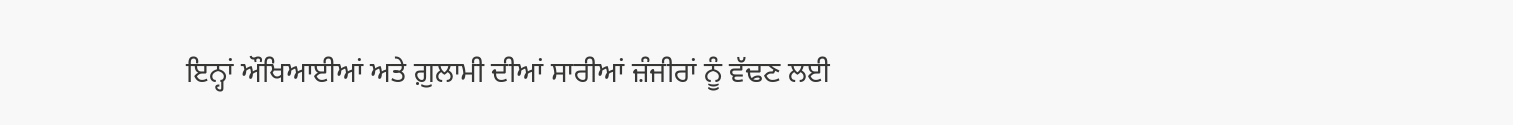ਇਨ੍ਹਾਂ ਔਖਿਆਈਆਂ ਅਤੇ ਗ਼ੁਲਾਮੀ ਦੀਆਂ ਸਾਰੀਆਂ ਜ਼ੰਜੀਰਾਂ ਨੂੰ ਵੱਢਣ ਲਈ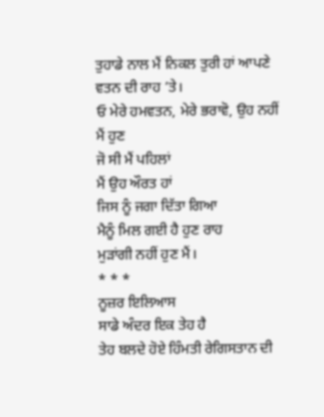ਤੁਹਾਡੇ ਨਾਲ ਮੈਂ ਨਿਕਲ ਤੁਰੀ ਹਾਂ ਆਪਣੇ ਵਤਨ ਦੀ ਰਾਹ ’ਤੇ।
ਓ ਮੇਰੇ ਹਮਵਤਨ, ਮੇਰੇ ਭਰਾਵੋ, ਉਹ ਨਹੀਂ ਮੈਂ ਹੁਣ
ਜੋ ਸੀ ਮੈਂ ਪਹਿਲਾਂ
ਮੈਂ ਉਹ ਔਰਤ ਹਾਂ
ਜਿਸ ਨੂੰ ਜਗਾ ਦਿੱਤਾ ਗਿਆ
ਮੈਨੂੰ ਮਿਲ ਗਈ ਹੈ ਹੁਣ ਰਾਹ
ਮੁੜਾਂਗੀ ਨਹੀਂ ਹੁਣ ਮੈਂ।
* * *
ਨੂਜ਼ਰ ਇਲਿਆਸ
ਸਾਡੇ ਅੰਦਰ ਇਕ ਤੇਹ ਹੈ
ਤੇਹ ਬਲਦੇ ਹੋਏ ਹਿੰਮਤੀ ਰੇਗਿਸਤਾਨ ਦੀ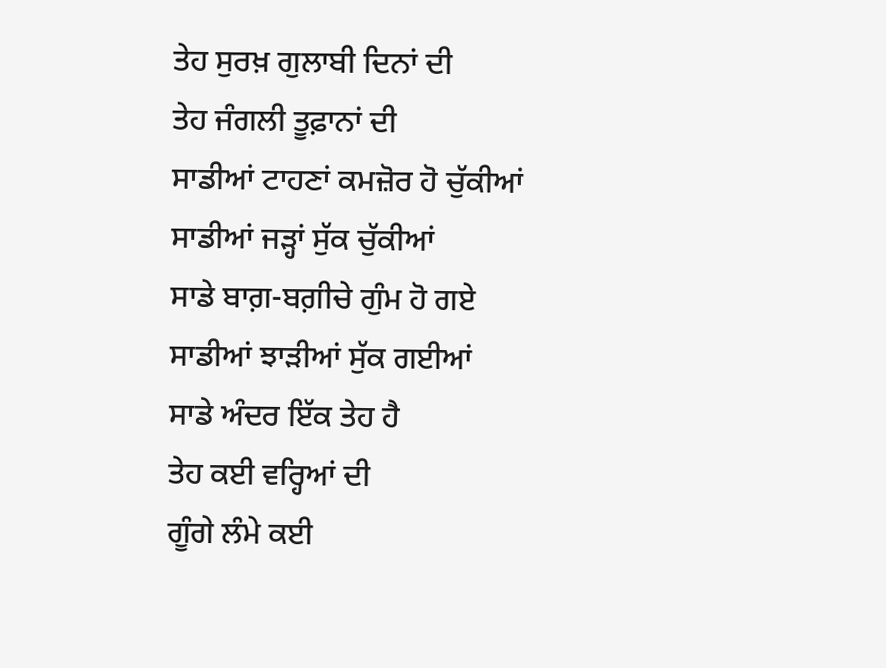ਤੇਹ ਸੁਰਖ਼ ਗੁਲਾਬੀ ਦਿਨਾਂ ਦੀ
ਤੇਹ ਜੰਗਲੀ ਤੂਫ਼ਾਨਾਂ ਦੀ
ਸਾਡੀਆਂ ਟਾਹਣਾਂ ਕਮਜ਼ੋਰ ਹੋ ਚੁੱਕੀਆਂ
ਸਾਡੀਆਂ ਜੜ੍ਹਾਂ ਸੁੱਕ ਚੁੱਕੀਆਂ
ਸਾਡੇ ਬਾਗ਼-ਬਗ਼ੀਚੇ ਗੁੰਮ ਹੋ ਗਏ
ਸਾਡੀਆਂ ਝਾੜੀਆਂ ਸੁੱਕ ਗਈਆਂ
ਸਾਡੇ ਅੰਦਰ ਇੱਕ ਤੇਹ ਹੈ
ਤੇਹ ਕਈ ਵਰ੍ਹਿਆਂ ਦੀ
ਗੂੰਗੇ ਲੰਮੇ ਕਈ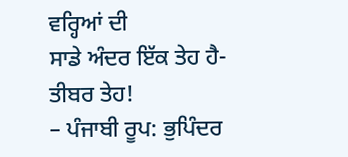ਵਰ੍ਹਿਆਂ ਦੀ
ਸਾਡੇ ਅੰਦਰ ਇੱਕ ਤੇਹ ਹੈ- ਤੀਬਰ ਤੇਹ!
– ਪੰਜਾਬੀ ਰੂਪ: ਭੁਪਿੰਦਰ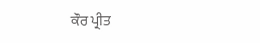ਕੌਰ ਪ੍ਰੀਤ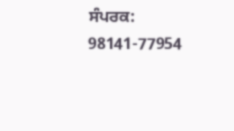ਸੰਪਰਕ: 98141-77954